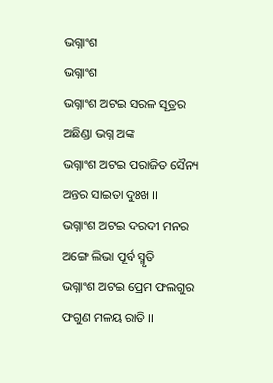ଭଗ୍ନାଂଶ
ଭଗ୍ନାଂଶ
ଭଗ୍ନାଂଶ ଅଟଇ ସରଳ ସୂତ୍ରର
ଅଛିଣ୍ଡା ଭଗ୍ନ ଅଙ୍କ
ଭଗ୍ନାଂଶ ଅଟଇ ପରାଜିତ ସୈନ୍ୟ
ଅନ୍ତର ସାଇତା ଦୁଃଖ ।।
ଭଗ୍ନାଂଶ ଅଟଇ ଦରଦୀ ମନର
ଅଙ୍ଗେ ଲିଭା ପୂର୍ବ ସ୍ମୃତି
ଭଗ୍ନାଂଶ ଅଟଇ ପ୍ରେମ ଫଲଗୁର
ଫଗୁଣ ମଳୟ ରାତି ।।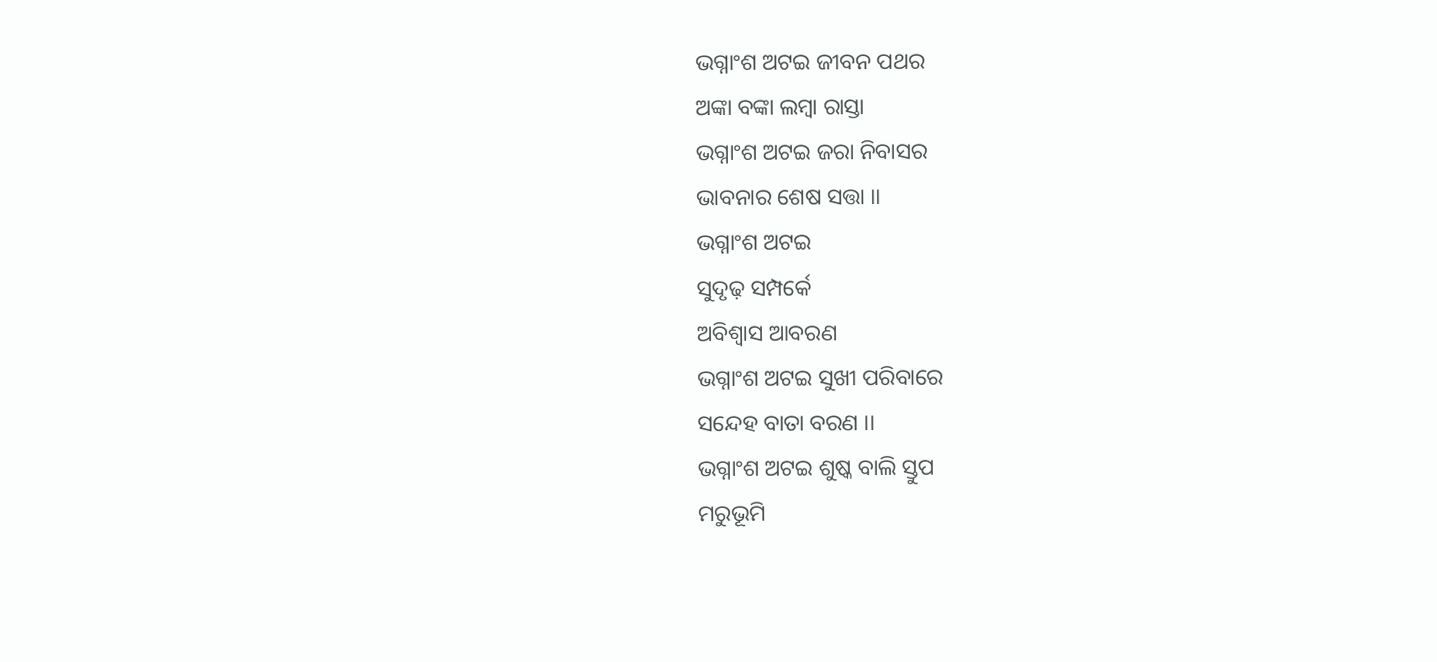ଭଗ୍ନାଂଶ ଅଟଇ ଜୀବନ ପଥର
ଅଙ୍କା ବଙ୍କା ଲମ୍ବା ରାସ୍ତା
ଭଗ୍ନାଂଶ ଅଟଇ ଜରା ନିବାସର
ଭାବନାର ଶେଷ ସତ୍ତା ।।
ଭଗ୍ନାଂଶ ଅଟଇ
ସୁଦୃଢ଼ ସମ୍ପର୍କେ
ଅବିଶ୍ବାସ ଆବରଣ
ଭଗ୍ନାଂଶ ଅଟଇ ସୁଖୀ ପରିବାରେ
ସନ୍ଦେହ ବାତା ବରଣ ।।
ଭଗ୍ନାଂଶ ଅଟଇ ଶୁଷ୍କ ବାଲି ସ୍ତୁପ
ମରୁଭୂମି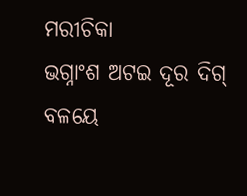ମରୀଚିକା
ଭଗ୍ନାଂଶ ଅଟଇ ଦୂର ଦିଗ୍ ବଳୟେ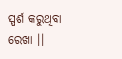ସ୍ପର୍ଶ କରୁଥିବା ରେଖା ।।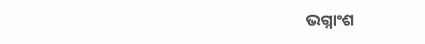ଭଗ୍ନାଂଶ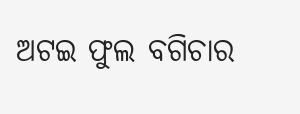ଅଟଇ ଫୁଲ ବଗିଚାର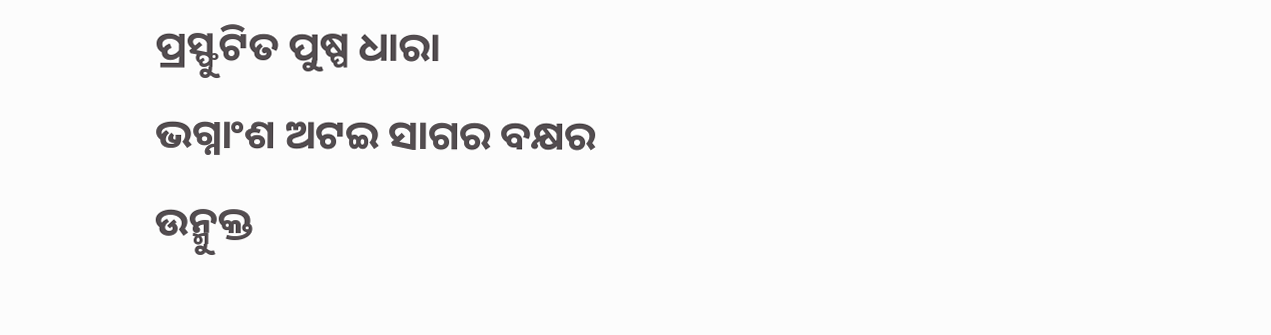ପ୍ରସ୍ଫୁଟିତ ପୁଷ୍ପ ଧାରା
ଭଗ୍ନାଂଶ ଅଟଇ ସାଗର ବକ୍ଷର
ଉନ୍ମୁକ୍ତ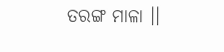ତରଙ୍ଗ ମାଳା ।।